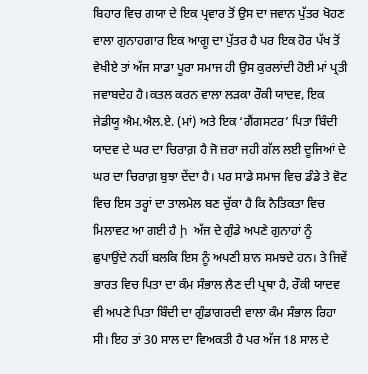ਬਿਹਾਰ ਵਿਚ ਗਯਾ ਦੇ ਇਕ ਪ੍ਰਵਾਰ ਤੋਂ ਉਸ ਦਾ ਜਵਾਨ ਪੁੱਤਰ ਖੋਹਣ ਵਾਲਾ ਗੁਨਾਹਗਾਰ ਇਕ ਆਗੂ ਦਾ ਪੁੱਤਰ ਹੈ ਪਰ ਇਕ ਹੋਰ ਪੱਖ ਤੋਂ ਵੇਖੀਏ ਤਾਂ ਅੱਜ ਸਾਡਾ ਪੂਰਾ ਸਮਾਜ ਹੀ ਉਸ ਕੁਰਲਾਂਦੀ ਹੋਈ ਮਾਂ ਪ੍ਰਤੀ ਜਵਾਬਦੇਹ ਹੈ।ਕਤਲ ਕਰਨ ਵਾਲਾ ਲੜਕਾ ਰੌਕੀ ਯਾਦਵ, ਇਕ ਜੇਡੀਯੂ ਐਮ.ਐਲ.ਏ. (ਮਾਂ) ਅਤੇ ਇਕ ‘ਗੈਂਗਸਟਰ’ ਪਿਤਾ ਬਿੰਦੀ ਯਾਦਵ ਦੇ ਘਰ ਦਾ ਚਿਰਾਗ਼ ਹੈ ਜੋ ਜ਼ਰਾ ਜਹੀ ਗੱਲ ਲਈ ਦੂਜਿਆਂ ਦੇ ਘਰ ਦਾ ਚਿਰਾਗ਼ ਬੁਝਾ ਦੇਂਦਾ ਹੈ। ਪਰ ਸਾਡੇ ਸਮਾਜ ਵਿਚ ਡੰਡੇ ਤੇ ਵੋਟ ਵਿਚ ਇਸ ਤਰ੍ਹਾਂ ਦਾ ਤਾਲਮੇਲ ਬਣ ਚੁੱਕਾ ਹੈ ਕਿ ਨੈਤਿਕਤਾ ਵਿਚ ਮਿਲਾਵਟ ਆ ਗਈ ਹੈ ḩ ਅੱਜ ਦੇ ਗੁੰਡੇ ਅਪਣੇ ਗੁਨਾਹਾਂ ਨੂੰ ਛੁਪਾਉਂਦੇ ਨਹੀਂ ਬਲਕਿ ਇਸ ਨੂੰ ਅਪਣੀ ਸ਼ਾਨ ਸਮਝਦੇ ਹਨ। ਤੇ ਜਿਵੇਂ ਭਾਰਤ ਵਿਚ ਪਿਤਾ ਦਾ ਕੰਮ ਸੰਭਾਲ ਲੈਣ ਦੀ ਪ੍ਰਥਾ ਹੈ, ਰੌਕੀ ਯਾਦਵ ਵੀ ਅਪਣੇ ਪਿਤਾ ਬਿੰਦੀ ਦਾ ਗੁੰਡਾਗਰਦੀ ਵਾਲਾ ਕੰਮ ਸੰਭਾਲ ਰਿਹਾ ਸੀ। ਇਹ ਤਾਂ 30 ਸਾਲ ਦਾ ਵਿਅਕਤੀ ਹੈ ਪਰ ਅੱਜ 18 ਸਾਲ ਦੇ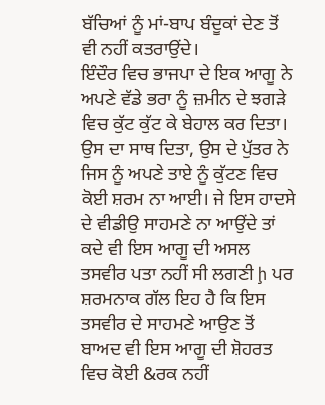ਬੱਚਿਆਂ ਨੂੰ ਮਾਂ-ਬਾਪ ਬੰਦੂਕਾਂ ਦੇਣ ਤੋਂ ਵੀ ਨਹੀਂ ਕਤਰਾਉਂਦੇ।
ਇੰਦੌਰ ਵਿਚ ਭਾਜਪਾ ਦੇ ਇਕ ਆਗੂ ਨੇ ਅਪਣੇ ਵੱਡੇ ਭਰਾ ਨੂੰ ਜ਼ਮੀਨ ਦੇ ਝਗੜੇ ਵਿਚ ਕੁੱਟ ਕੁੱਟ ਕੇ ਬੇਹਾਲ ਕਰ ਦਿਤਾ। ਉਸ ਦਾ ਸਾਥ ਦਿਤਾ, ਉਸ ਦੇ ਪੁੱਤਰ ਨੇ ਜਿਸ ਨੂੰ ਅਪਣੇ ਤਾਏ ਨੂੰ ਕੁੱਟਣ ਵਿਚ ਕੋਈ ਸ਼ਰਮ ਨਾ ਆਈ। ਜੇ ਇਸ ਹਾਦਸੇ ਦੇ ਵੀਡੀਉ ਸਾਹਮਣੇ ਨਾ ਆਉਂਦੇ ਤਾਂ ਕਦੇ ਵੀ ਇਸ ਆਗੂ ਦੀ ਅਸਲ ਤਸਵੀਰ ਪਤਾ ਨਹੀਂ ਸੀ ਲਗਣੀ ḩ ਪਰ ਸ਼ਰਮਨਾਕ ਗੱਲ ਇਹ ਹੈ ਕਿ ਇਸ ਤਸਵੀਰ ਦੇ ਸਾਹਮਣੇ ਆਉਣ ਤੋਂ ਬਾਅਦ ਵੀ ਇਸ ਆਗੂ ਦੀ ਸ਼ੋਹਰਤ ਵਿਚ ਕੋਈ &ਰਕ ਨਹੀਂ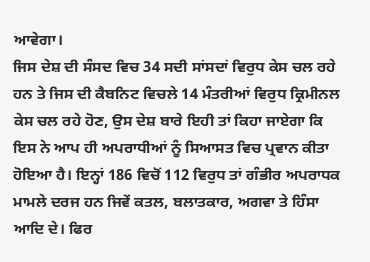ਆਵੇਗਾ।
ਜਿਸ ਦੇਸ਼ ਦੀ ਸੰਸਦ ਵਿਚ 34 ਸਦੀ ਸਾਂਸਦਾਂ ਵਿਰੁਧ ਕੇਸ ਚਲ ਰਹੇ ਹਨ ਤੇ ਜਿਸ ਦੀ ਕੈਬਨਿਟ ਵਿਚਲੇ 14 ਮੰਤਰੀਆਂ ਵਿਰੁਧ ਕ੍ਰਿਮੀਨਲ ਕੇਸ ਚਲ ਰਹੇ ਹੋਣ, ਉਸ ਦੇਸ਼ ਬਾਰੇ ਇਹੀ ਤਾਂ ਕਿਹਾ ਜਾਏਗਾ ਕਿ ਇਸ ਨੇ ਆਪ ਹੀ ਅਪਰਾਧੀਆਂ ਨੂੰ ਸਿਆਸਤ ਵਿਚ ਪ੍ਰਵਾਨ ਕੀਤਾ ਹੋਇਆ ਹੈ। ਇਨ੍ਹਾਂ 186 ਵਿਚੋਂ 112 ਵਿਰੁਧ ਤਾਂ ਗੰਭੀਰ ਅਪਰਾਧਕ ਮਾਮਲੇ ਦਰਜ ਹਨ ਜਿਵੇਂ ਕਤਲ, ਬਲਾਤਕਾਰ, ਅਗਵਾ ਤੇ ਹਿੰਸਾ ਆਦਿ ਦੇ। ਫਿਰ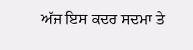ਅੱਜ ਇਸ ਕਦਰ ਸਦਮਾ ਤੇ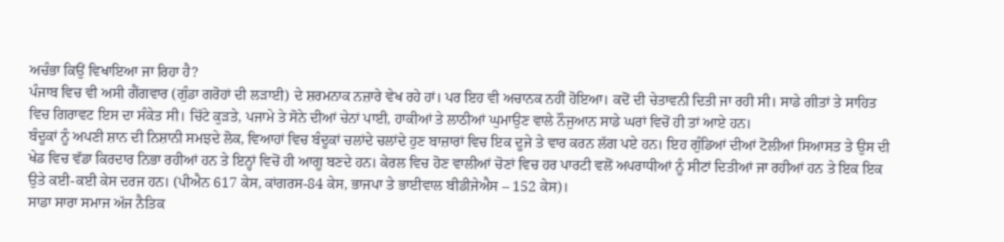ਅਚੰਭਾ ਕਿਉਂ ਵਿਖਾਇਆ ਜਾ ਰਿਹਾ ਹੈ?
ਪੰਜਾਬ ਵਿਚ ਵੀ ਅਸੀ ਗੈਂਗਵਾਰ (ਗੁੰਡਾ ਗਰੋਹਾਂ ਦੀ ਲੜਾਈ) ਦੇ ਸ਼ਰਮਨਾਕ ਨਜ਼ਾਰੇ ਵੇਖ ਰਹੇ ਹਾਂ। ਪਰ ਇਹ ਵੀ ਅਚਾਨਕ ਨਹੀਂ ਹੋਇਆ। ਕਦੋਂ ਦੀ ਚੇਤਾਵਨੀ ਦਿਤੀ ਜਾ ਰਹੀ ਸੀ। ਸਾਡੇ ਗੀਤਾਂ ਤੇ ਸਾਹਿਤ ਵਿਚ ਗਿਰਾਵਟ ਇਸ ਦਾ ਸੰਕੇਤ ਸੀ। ਚਿੱਟੇ ਕੁੜਤੇ, ਪਜਾਮੇ ਤੇ ਸੋਨੇ ਦੀਆਂ ਚੇਨਾਂ ਪਾਈ, ਹਾਕੀਆਂ ਤੇ ਲਾਠੀਆਂ ਘੁਮਾਉਣ ਵਾਲੇ ਨੌਜੁਆਨ ਸਾਡੇ ਘਰਾਂ ਵਿਚੋਂ ਹੀ ਤਾਂ ਆਏ ਹਨ।
ਬੰਦੂਕਾਂ ਨੂੰ ਅਪਣੀ ਸ਼ਾਨ ਦੀ ਨਿਸ਼ਾਨੀ ਸਮਝਦੇ ਲੋਕ, ਵਿਆਹਾਂ ਵਿਚ ਬੰਦੂਕਾਂ ਚਲਾਂਦੇ ਚਲਾਂਦੇ ਹੁਣ ਬਾਜ਼ਾਰਾਂ ਵਿਚ ਇਕ ਦੂਜੇ ਤੇ ਵਾਰ ਕਰਨ ਲੱਗ ਪਏ ਹਨ। ਇਹ ਗੁੰਡਿਆਂ ਦੀਆਂ ਟੋਲੀਆਂ ਸਿਆਸਤ ਤੇ ਉਸ ਦੀ ਖੇਡ ਵਿਚ ਵੱਡਾ ਕਿਰਦਾਰ ਨਿਭਾ ਰਹੀਆਂ ਹਨ ਤੇ ਇਨ੍ਹਾਂ ਵਿਚੋਂ ਹੀ ਆਗੂ ਬਣਦੇ ਹਨ। ਕੇਰਲ ਵਿਚ ਹੋਣ ਵਾਲੀਆਂ ਚੋਣਾਂ ਵਿਚ ਹਰ ਪਾਰਟੀ ਵਲੋਂ ਅਪਰਾਧੀਆਂ ਨੂੰ ਸੀਟਾਂ ਦਿਤੀਆਂ ਜਾ ਰਹੀਆਂ ਹਨ ਤੇ ਇਕ ਇਕ ਉਤੇ ਕਈ-ਕਈ ਕੇਸ ਦਰਜ ਹਨ। (ਪੀਐਨ 617 ਕੇਸ, ਕਾਂਗਰਸ-84 ਕੇਸ, ਭਾਜਪਾ ਤੇ ਭਾਈਵਾਲ ਬੀਡੀਜੇਐਸ – 152 ਕੇਸ)।
ਸਾਡਾ ਸਾਰਾ ਸਮਾਜ ਅੱਜ ਨੈਤਿਕ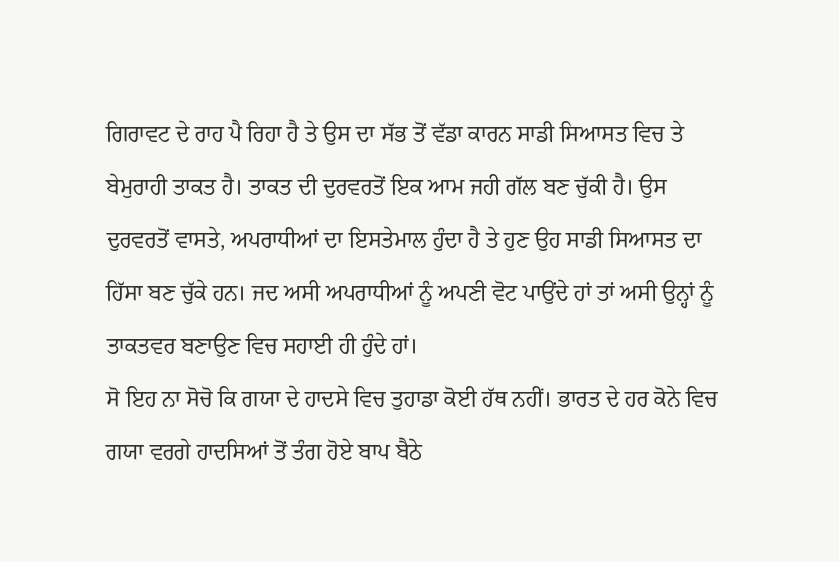ਗਿਰਾਵਟ ਦੇ ਰਾਹ ਪੈ ਰਿਹਾ ਹੈ ਤੇ ਉਸ ਦਾ ਸੱਭ ਤੋਂ ਵੱਡਾ ਕਾਰਨ ਸਾਡੀ ਸਿਆਸਤ ਵਿਚ ਤੇ ਬੇਮੁਰਾਹੀ ਤਾਕਤ ਹੈ। ਤਾਕਤ ਦੀ ਦੁਰਵਰਤੋਂ ਇਕ ਆਮ ਜਹੀ ਗੱਲ ਬਣ ਚੁੱਕੀ ਹੈ। ਉਸ ਦੁਰਵਰਤੋਂ ਵਾਸਤੇ, ਅਪਰਾਧੀਆਂ ਦਾ ਇਸਤੇਮਾਲ ਹੁੰਦਾ ਹੈ ਤੇ ਹੁਣ ਉਹ ਸਾਡੀ ਸਿਆਸਤ ਦਾ ਹਿੱਸਾ ਬਣ ਚੁੱਕੇ ਹਨ। ਜਦ ਅਸੀ ਅਪਰਾਧੀਆਂ ਨੂੰ ਅਪਣੀ ਵੋਟ ਪਾਉਂਦੇ ਹਾਂ ਤਾਂ ਅਸੀ ਉਨ੍ਹਾਂ ਨੂੰ ਤਾਕਤਵਰ ਬਣਾਉਣ ਵਿਚ ਸਹਾਈ ਹੀ ਹੁੰਦੇ ਹਾਂ।
ਸੋ ਇਹ ਨਾ ਸੋਚੋ ਕਿ ਗਯਾ ਦੇ ਹਾਦਸੇ ਵਿਚ ਤੁਹਾਡਾ ਕੋਈ ਹੱਥ ਨਹੀਂ। ਭਾਰਤ ਦੇ ਹਰ ਕੋਨੇ ਵਿਚ ਗਯਾ ਵਰਗੇ ਹਾਦਸਿਆਂ ਤੋਂ ਤੰਗ ਹੋਏ ਬਾਪ ਬੈਠੇ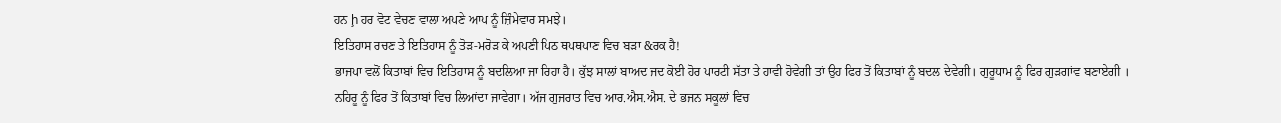ਹਨ ḩ ਹਰ ਵੋਟ ਵੇਚਣ ਵਾਲਾ ਅਪਣੇ ਆਪ ਨੂੰ ਜ਼ਿੰਮੇਵਾਰ ਸਮਝੇ।
ਇਤਿਹਾਸ ਰਚਣ ਤੇ ਇਤਿਹਾਸ ਨੂੰ ਤੋੜ-ਮਰੋੜ ਕੇ ਅਪਣੀ ਪਿਠ ਥਪਥਪਾਣ ਵਿਚ ਬੜਾ &ਰਕ ਹੈ!
ਭਾਜਪਾ ਵਲੋਂ ਕਿਤਾਬਾਂ ਵਿਚ ਇਤਿਹਾਸ ਨੂੰ ਬਦਲਿਆ ਜਾ ਰਿਹਾ ਹੈ। ਕੁੱਝ ਸਾਲਾਂ ਬਾਅਦ ਜਦ ਕੋਈ ਹੋਰ ਪਾਰਟੀ ਸੱਤਾ ਤੇ ਹਾਵੀ ਹੋਵੇਗੀ ਤਾਂ ਉਹ ਫਿਰ ਤੋਂ ਕਿਤਾਬਾਂ ਨੂੰ ਬਦਲ ਦੇਵੇਗੀ। ਗੁਰੂਧਾਮ ਨੂੰ ਫਿਰ ਗੁੜਗਾਂਵ ਬਣਾਏਗੀ । ਨਹਿਰੂ ਨੂੰ ਫਿਰ ਤੋਂ ਕਿਤਾਬਾਂ ਵਿਚ ਲਿਆਂਦਾ ਜਾਵੇਗਾ। ਅੱਜ ਗੁਜਰਾਤ ਵਿਚ ਆਰ.ਐਸ.ਐਸ. ਦੇ ਭਜਨ ਸਕੂਲਾਂ ਵਿਚ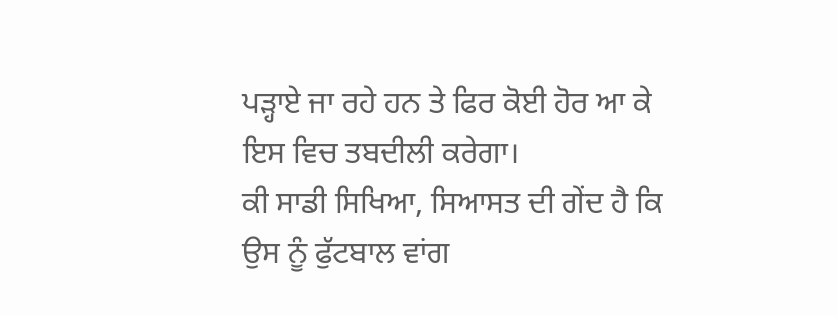ਪੜ੍ਹਾਏ ਜਾ ਰਹੇ ਹਨ ਤੇ ਫਿਰ ਕੋਈ ਹੋਰ ਆ ਕੇ ਇਸ ਵਿਚ ਤਬਦੀਲੀ ਕਰੇਗਾ।
ਕੀ ਸਾਡੀ ਸਿਖਿਆ, ਸਿਆਸਤ ਦੀ ਗੇਂਦ ਹੈ ਕਿ ਉਸ ਨੂੰ ਫੁੱਟਬਾਲ ਵਾਂਗ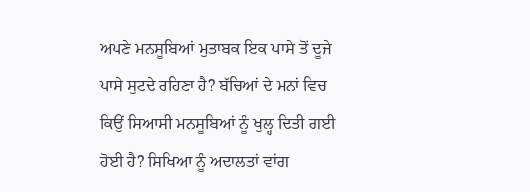ਅਪਣੇ ਮਨਸੂਬਿਆਂ ਮੁਤਾਬਕ ਇਕ ਪਾਸੇ ਤੋਂ ਦੂਜੇ ਪਾਸੇ ਸੁਟਦੇ ਰਹਿਣਾ ਹੈ? ਬੱਚਿਆਂ ਦੇ ਮਨਾਂ ਵਿਚ ਕਿਉਂ ਸਿਆਸੀ ਮਨਸੂਬਿਆਂ ਨੂੰ ਖੁਲ੍ਹ ਦਿਤੀ ਗਈ ਹੋਈ ਹੈ? ਸਿਖਿਆ ਨੂੰ ਅਦਾਲਤਾਂ ਵਾਂਗ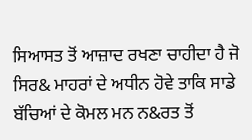ਸਿਆਸਤ ਤੋਂ ਆਜ਼ਾਦ ਰਖਣਾ ਚਾਹੀਦਾ ਹੈ ਜੋ ਸਿਰ& ਮਾਹਰਾਂ ਦੇ ਅਧੀਨ ਹੋਵੇ ਤਾਕਿ ਸਾਡੇ ਬੱਚਿਆਂ ਦੇ ਕੋਮਲ ਮਨ ਨ&ਰਤ ਤੋਂ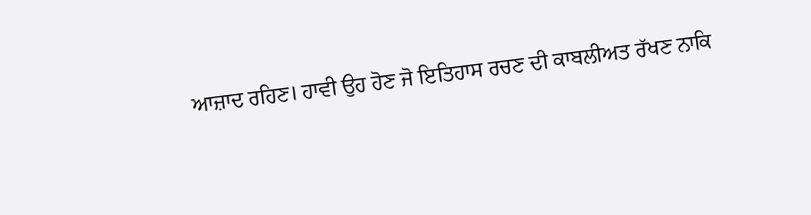ਆਜ਼ਾਦ ਰਹਿਣ। ਹਾਵੀ ਉਹ ਹੋਣ ਜੋ ਇਤਿਹਾਸ ਰਚਣ ਦੀ ਕਾਬਲੀਅਤ ਰੱਖਣ ਨਾਕਿ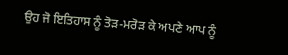ਉਹ ਜੋ ਇਤਿਹਾਸ ਨੂੰ ਤੋੜ-ਮਰੋੜ ਕੇ ਅਪਣੇ ਆਪ ਨੂੰ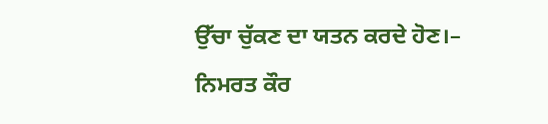ਉੱਚਾ ਚੁੱਕਣ ਦਾ ਯਤਨ ਕਰਦੇ ਹੋਣ।– ਨਿਮਰਤ ਕੌਰ